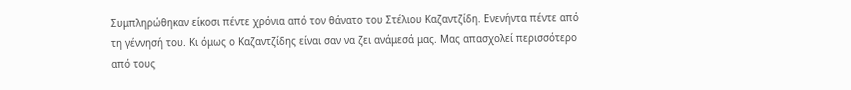Συμπληρώθηκαν είκοσι πέντε χρόνια από τον θάνατο του Στέλιου Καζαντζίδη. Ενενήντα πέντε από τη γέννησή του. Κι όμως ο Καζαντζίδης είναι σαν να ζει ανάμεσά μας. Μας απασχολεί περισσότερο από τους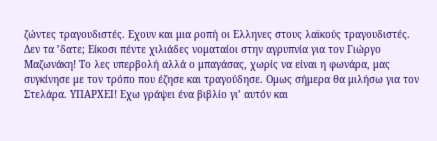ζώντες τραγουδιστές. Εχουν και μια ροπή οι Ελληνες στους λαϊκούς τραγουδιστές. Δεν τα ’δατε; Είκοσι πέντε χιλιάδες νοματαίοι στην αγρυπνία για τον Γιώργο Μαζωνάκη! Το λες υπερβολή αλλά ο μπαγάσας, χωρίς να είναι η φωνάρα, μας συγκίνησε με τον τρόπο που έζησε και τραγούδησε. Ομως σήμερα θα μιλήσω για τον Στελάρα. ΥΠΑΡΧΕΙ! Εχω γράψει ένα βιβλίο γι’ αυτόν και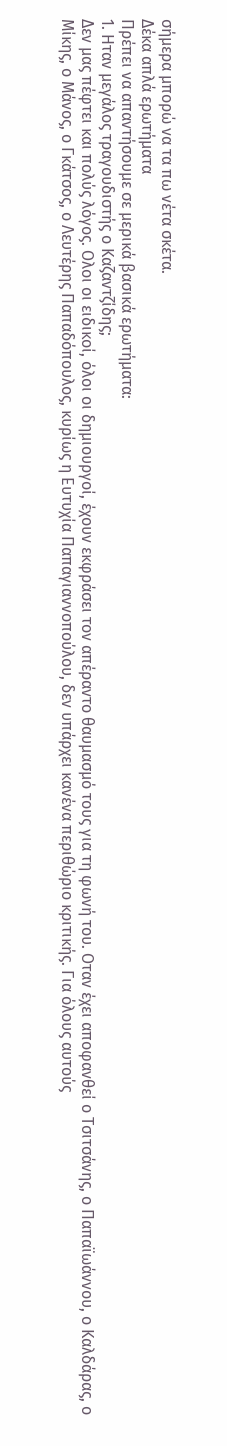σήμερα μπορώ να τα πω νέτα σκέτα.
Δέκα απλά ερωτήματα
Πρέπει να απαντήσουμε σε μερικά βασικά ερωτήματα:
1. Ηταν μεγάλος τραγουδιστής ο Καζαντζίδης;
Δεν μας πέφτει και πολύς λόγος. Ολοι οι ειδικοί, όλοι οι δημιουργοί, έχουν εκφράσει τον απέραντο θαυμασμό τους για τη φωνή του. Οταν έχει αποφανθεί ο Τσιτσάνης, ο Παπαϊωάννου, ο Καλδάρας, ο Μίκης, ο Μάνος, ο Γκάτσος, ο Λευτέρης Παπαδόπουλος, κυρίως η Ευτυχία Παπαγιαννοπούλου, δεν υπάρχει κανένα περιθώριο κριτικής. Για όλους αυτούς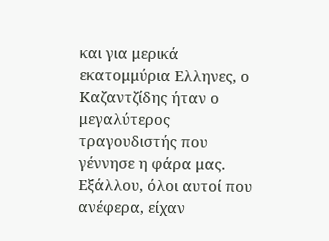και για μερικά εκατομμύρια Ελληνες, ο Καζαντζίδης ήταν ο μεγαλύτερος τραγουδιστής που γέννησε η φάρα μας. Εξάλλου, όλοι αυτοί που ανέφερα, είχαν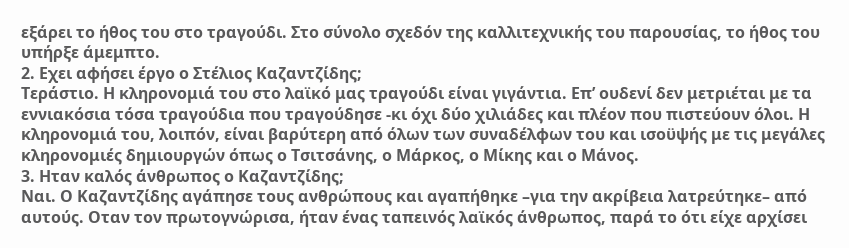εξάρει το ήθος του στο τραγούδι. Στο σύνολο σχεδόν της καλλιτεχνικής του παρουσίας, το ήθος του υπήρξε άμεμπτο.
2. Εχει αφήσει έργο ο Στέλιος Καζαντζίδης;
Τεράστιο. Η κληρονομιά του στο λαϊκό μας τραγούδι είναι γιγάντια. Επ’ ουδενί δεν μετριέται με τα εννιακόσια τόσα τραγούδια που τραγούδησε -κι όχι δύο χιλιάδες και πλέον που πιστεύουν όλοι. Η κληρονομιά του, λοιπόν, είναι βαρύτερη από όλων των συναδέλφων του και ισοϋψής με τις μεγάλες κληρονομιές δημιουργών όπως ο Τσιτσάνης, ο Μάρκος, ο Μίκης και ο Μάνος.
3. Ηταν καλός άνθρωπος ο Καζαντζίδης;
Ναι. Ο Καζαντζίδης αγάπησε τους ανθρώπους και αγαπήθηκε –για την ακρίβεια λατρεύτηκε– από αυτούς. Οταν τον πρωτογνώρισα, ήταν ένας ταπεινός λαϊκός άνθρωπος, παρά το ότι είχε αρχίσει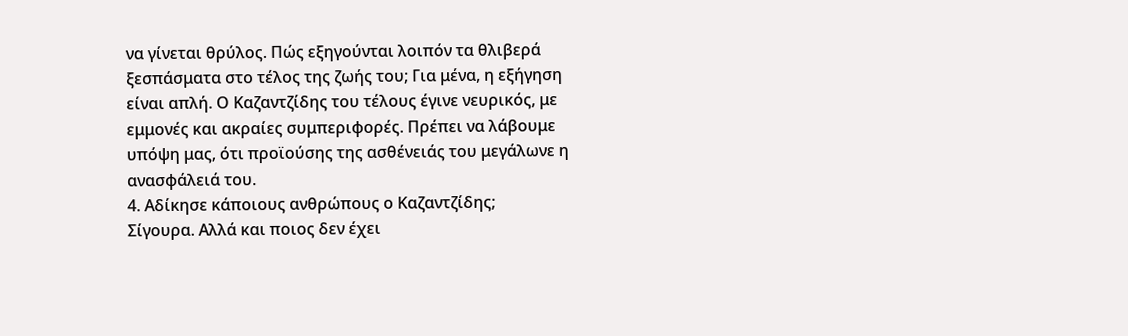να γίνεται θρύλος. Πώς εξηγούνται λοιπόν τα θλιβερά ξεσπάσματα στο τέλος της ζωής του; Για μένα, η εξήγηση είναι απλή. Ο Καζαντζίδης του τέλους έγινε νευρικός, με εμμονές και ακραίες συμπεριφορές. Πρέπει να λάβουμε υπόψη μας, ότι προϊούσης της ασθένειάς του μεγάλωνε η ανασφάλειά του.
4. Αδίκησε κάποιους ανθρώπους ο Καζαντζίδης;
Σίγουρα. Αλλά και ποιος δεν έχει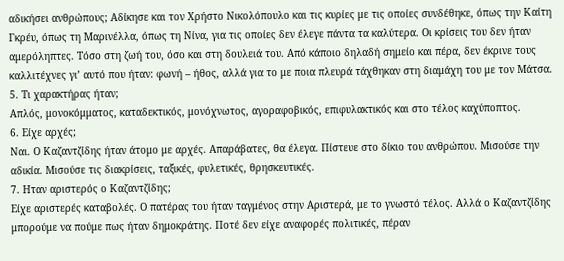αδικήσει ανθρώπους; Αδίκησε και τον Χρήστο Νικολόπουλο και τις κυρίες με τις οποίες συνδέθηκε, όπως την Καίτη Γκρέυ, όπως τη Μαρινέλλα, όπως τη Νίνα, για τις οποίες δεν έλεγε πάντα τα καλύτερα. Οι κρίσεις του δεν ήταν αμερόληπτες. Τόσο στη ζωή του, όσο και στη δουλειά του. Από κάποιο δηλαδή σημείο και πέρα, δεν έκρινε τους καλλιτέχνες γι’ αυτό που ήταν: φωνή – ήθος, αλλά για το με ποια πλευρά τάχθηκαν στη διαμάχη του με τον Μάτσα.
5. Τι χαρακτήρας ήταν;
Απλός, μονοκόμματος, καταδεκτικός, μονόχνωτος, αγοραφοβικός, επιφυλακτικός και στο τέλος καχύποπτος.
6. Είχε αρχές;
Ναι. Ο Καζαντζίδης ήταν άτομο με αρχές. Απαράβατες, θα έλεγα. Πίστευε στο δίκιο του ανθρώπου. Μισούσε την αδικία. Μισούσε τις διακρίσεις, ταξικές, φυλετικές, θρησκευτικές.
7. Ηταν αριστερός ο Καζαντζίδης;
Είχε αριστερές καταβολές. Ο πατέρας του ήταν ταγμένος στην Αριστερά, με το γνωστό τέλος. Αλλά ο Καζαντζίδης μπορούμε να πούμε πως ήταν δημοκράτης. Ποτέ δεν είχε αναφορές πολιτικές, πέραν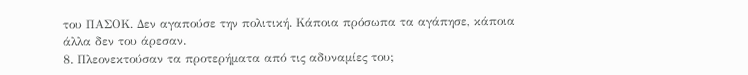του ΠΑΣΟΚ. Δεν αγαπούσε την πολιτική. Κάποια πρόσωπα τα αγάπησε, κάποια άλλα δεν του άρεσαν.
8. Πλεονεκτούσαν τα προτερήματα από τις αδυναμίες του;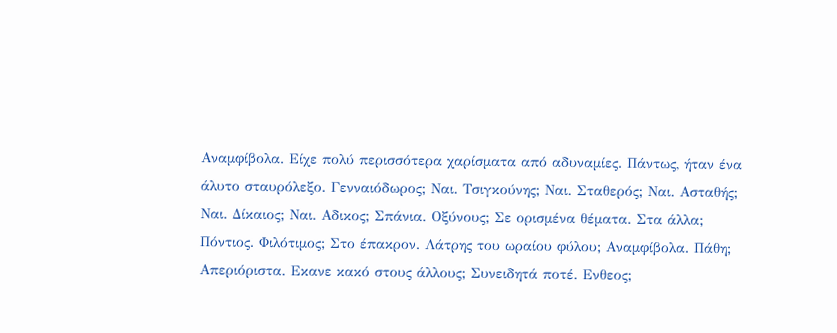Αναμφίβολα. Είχε πολύ περισσότερα χαρίσματα από αδυναμίες. Πάντως, ήταν ένα άλυτο σταυρόλεξο. Γενναιόδωρος; Ναι. Τσιγκούνης; Ναι. Σταθερός; Ναι. Ασταθής; Ναι. Δίκαιος; Ναι. Αδικος; Σπάνια. Οξύνους; Σε ορισμένα θέματα. Στα άλλα; Πόντιος. Φιλότιμος; Στο έπακρον. Λάτρης του ωραίου φύλου; Αναμφίβολα. Πάθη; Απεριόριστα. Εκανε κακό στους άλλους; Συνειδητά ποτέ. Ενθεος;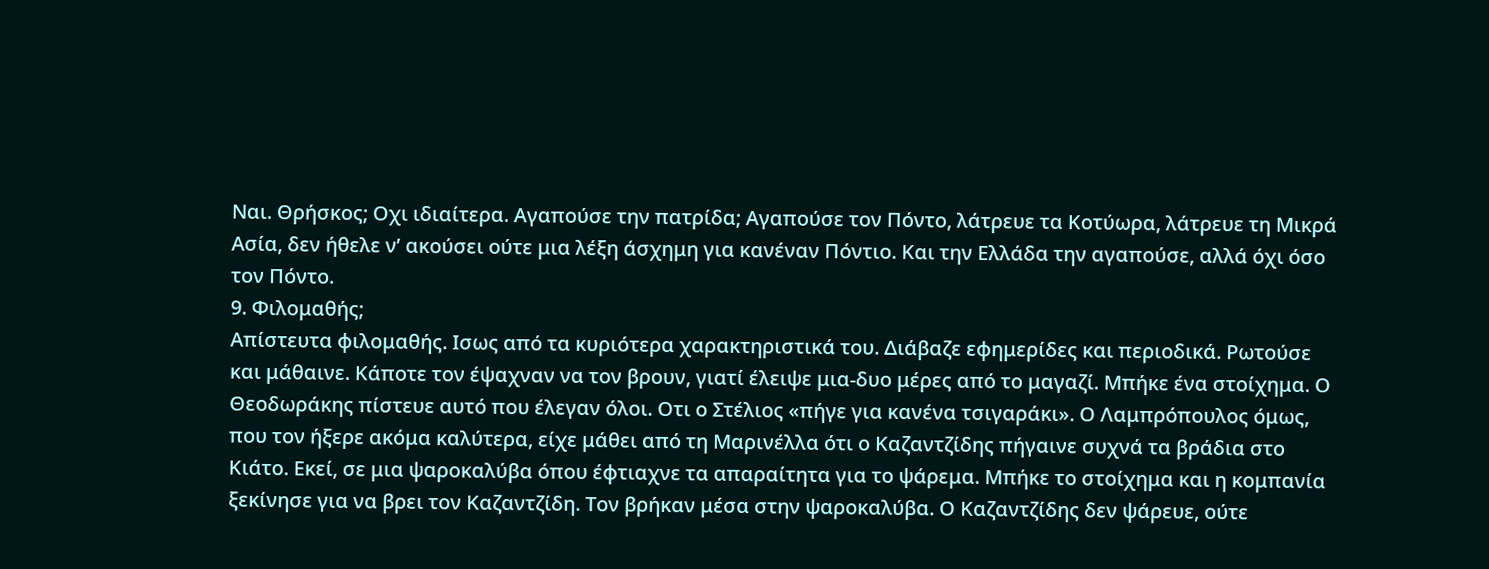Ναι. Θρήσκος; Οχι ιδιαίτερα. Αγαπούσε την πατρίδα; Αγαπούσε τον Πόντο, λάτρευε τα Κοτύωρα, λάτρευε τη Μικρά Ασία, δεν ήθελε ν’ ακούσει ούτε μια λέξη άσχημη για κανέναν Πόντιο. Και την Ελλάδα την αγαπούσε, αλλά όχι όσο τον Πόντο.
9. Φιλομαθής;
Απίστευτα φιλομαθής. Ισως από τα κυριότερα χαρακτηριστικά του. Διάβαζε εφημερίδες και περιοδικά. Ρωτούσε και μάθαινε. Κάποτε τον έψαχναν να τον βρουν, γιατί έλειψε μια-δυο μέρες από το μαγαζί. Μπήκε ένα στοίχημα. Ο Θεοδωράκης πίστευε αυτό που έλεγαν όλοι. Οτι ο Στέλιος «πήγε για κανένα τσιγαράκι». Ο Λαμπρόπουλος όμως, που τον ήξερε ακόμα καλύτερα, είχε μάθει από τη Μαρινέλλα ότι ο Καζαντζίδης πήγαινε συχνά τα βράδια στο Κιάτο. Εκεί, σε μια ψαροκαλύβα όπου έφτιαχνε τα απαραίτητα για το ψάρεμα. Μπήκε το στοίχημα και η κομπανία ξεκίνησε για να βρει τον Καζαντζίδη. Τον βρήκαν μέσα στην ψαροκαλύβα. Ο Καζαντζίδης δεν ψάρευε, ούτε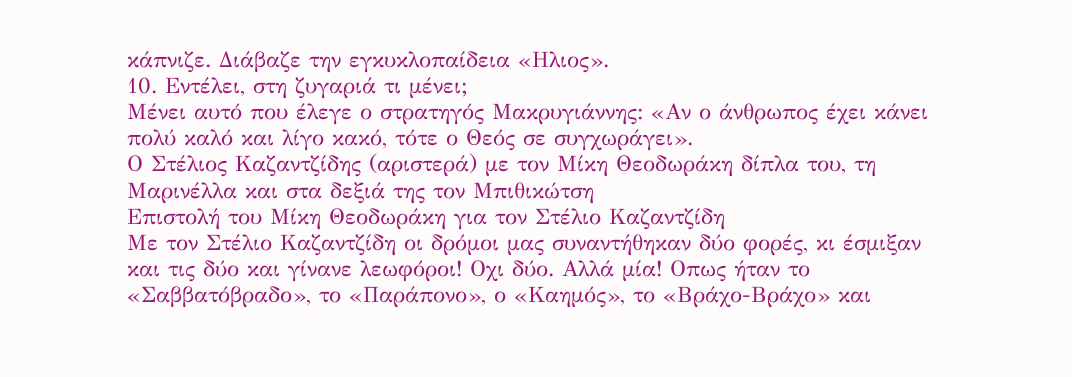κάπνιζε. Διάβαζε την εγκυκλοπαίδεια «Ηλιος».
10. Εντέλει, στη ζυγαριά τι μένει;
Μένει αυτό που έλεγε ο στρατηγός Μακρυγιάννης: «Αν ο άνθρωπος έχει κάνει πολύ καλό και λίγο κακό, τότε ο Θεός σε συγχωράγει».
Ο Στέλιος Καζαντζίδης (αριστερά) με τον Μίκη Θεοδωράκη δίπλα του, τη Μαρινέλλα και στα δεξιά της τον Μπιθικώτση
Επιστολή του Μίκη Θεοδωράκη για τον Στέλιο Καζαντζίδη
Με τον Στέλιο Καζαντζίδη οι δρόμοι μας συναντήθηκαν δύο φορές, κι έσμιξαν και τις δύο και γίνανε λεωφόροι! Οχι δύο. Αλλά μία! Οπως ήταν το «Σαββατόβραδο», το «Παράπονο», ο «Καημός», το «Βράχο-Βράχο» και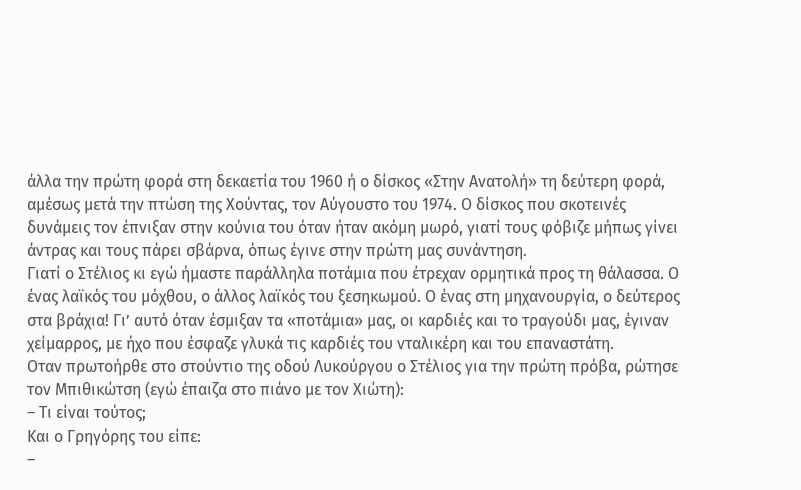άλλα την πρώτη φορά στη δεκαετία του 1960 ή ο δίσκος «Στην Ανατολή» τη δεύτερη φορά, αμέσως μετά την πτώση της Χούντας, τον Αύγουστο του 1974. Ο δίσκος που σκοτεινές δυνάμεις τον έπνιξαν στην κούνια του όταν ήταν ακόμη μωρό, γιατί τους φόβιζε μήπως γίνει άντρας και τους πάρει σβάρνα, όπως έγινε στην πρώτη μας συνάντηση.
Γιατί ο Στέλιος κι εγώ ήμαστε παράλληλα ποτάμια που έτρεχαν ορμητικά προς τη θάλασσα. Ο ένας λαϊκός του μόχθου, ο άλλος λαϊκός του ξεσηκωμού. Ο ένας στη μηχανουργία, ο δεύτερος στα βράχια! Γι’ αυτό όταν έσμιξαν τα «ποτάμια» μας, οι καρδιές και το τραγούδι μας, έγιναν χείμαρρος, με ήχο που έσφαζε γλυκά τις καρδιές του νταλικέρη και του επαναστάτη.
Οταν πρωτοήρθε στο στούντιο της οδού Λυκούργου ο Στέλιος για την πρώτη πρόβα, ρώτησε τον Μπιθικώτση (εγώ έπαιζα στο πιάνο με τον Χιώτη):
– Τι είναι τούτος;
Και ο Γρηγόρης του είπε:
–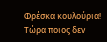Φρέσκα κουλούρια!
Τώρα ποιος δεν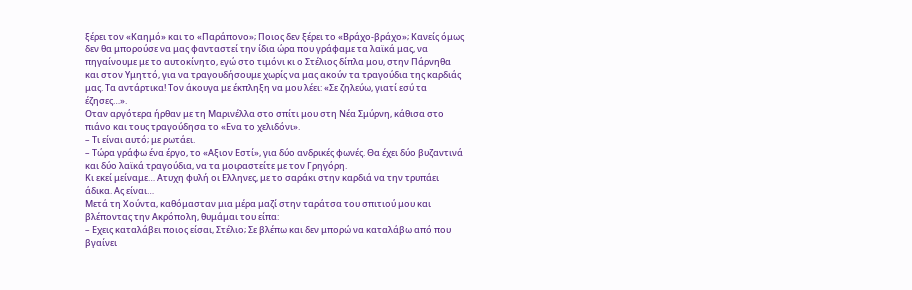ξέρει τον «Καημό» και το «Παράπονο»; Ποιος δεν ξέρει το «Βράχο-βράχο»; Κανείς όμως δεν θα μπορούσε να μας φανταστεί την ίδια ώρα που γράφαμε τα λαϊκά μας, να πηγαίνουμε με το αυτοκίνητο, εγώ στο τιμόνι κι ο Στέλιος δίπλα μου, στην Πάρνηθα και στον Υμηττό, για να τραγουδήσουμε χωρίς να μας ακούν τα τραγούδια της καρδιάς μας. Τα αντάρτικα! Τον άκουγα με έκπληξη να μου λέει: «Σε ζηλεύω, γιατί εσύ τα έζησες…».
Οταν αργότερα ήρθαν με τη Μαρινέλλα στο σπίτι μου στη Νέα Σμύρνη, κάθισα στο πιάνο και τους τραγούδησα το «Ενα το χελιδόνι».
– Τι είναι αυτό; με ρωτάει.
– Τώρα γράφω ένα έργο, το «Αξιον Εστί», για δύο ανδρικές φωνές. Θα έχει δύο βυζαντινά και δύο λαϊκά τραγούδια, να τα μοιραστείτε με τον Γρηγόρη.
Κι εκεί μείναμε… Ατυχη φυλή οι Ελληνες, με το σαράκι στην καρδιά να την τρυπάει άδικα. Ας είναι…
Μετά τη Χούντα, καθόμασταν μια μέρα μαζί στην ταράτσα του σπιτιού μου και βλέποντας την Ακρόπολη, θυμάμαι του είπα:
– Εχεις καταλάβει ποιος είσαι, Στέλιο; Σε βλέπω και δεν μπορώ να καταλάβω από που βγαίνει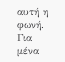αυτή η φωνή. Για μένα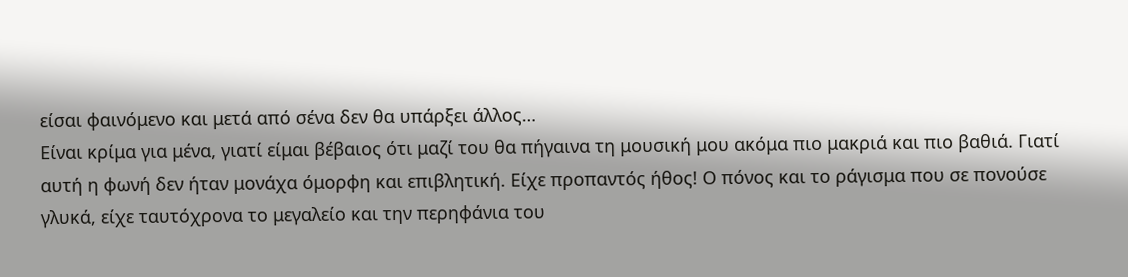είσαι φαινόμενο και μετά από σένα δεν θα υπάρξει άλλος…
Είναι κρίμα για μένα, γιατί είμαι βέβαιος ότι μαζί του θα πήγαινα τη μουσική μου ακόμα πιο μακριά και πιο βαθιά. Γιατί αυτή η φωνή δεν ήταν μονάχα όμορφη και επιβλητική. Είχε προπαντός ήθος! Ο πόνος και το ράγισμα που σε πονούσε γλυκά, είχε ταυτόχρονα το μεγαλείο και την περηφάνια του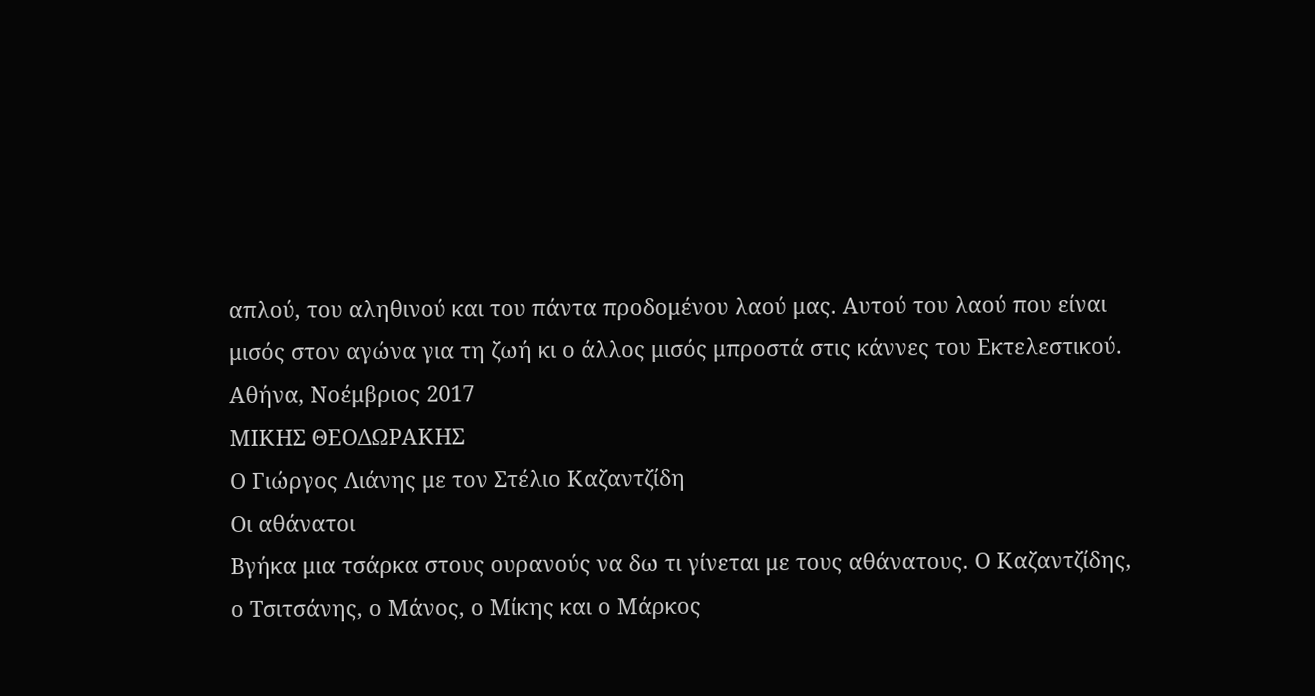απλού, του αληθινού και του πάντα προδομένου λαού μας. Αυτού του λαού που είναι μισός στον αγώνα για τη ζωή κι ο άλλος μισός μπροστά στις κάννες του Εκτελεστικού.
Αθήνα, Νοέμβριος 2017
ΜΙΚΗΣ ΘΕΟΔΩΡΑΚΗΣ
Ο Γιώργος Λιάνης με τον Στέλιο Καζαντζίδη
Οι αθάνατοι
Βγήκα μια τσάρκα στους ουρανούς να δω τι γίνεται με τους αθάνατους. Ο Καζαντζίδης, ο Τσιτσάνης, ο Mάνος, ο Μίκης και ο Μάρκος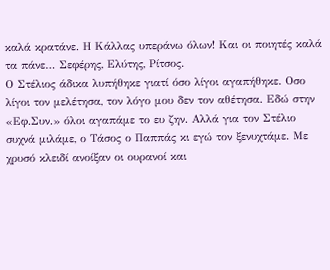καλά κρατάνε. Η Κάλλας υπεράνω όλων! Και οι ποιητές καλά τα πάνε… Σεφέρης, Ελύτης, Ρίτσος.
Ο Στέλιος άδικα λυπήθηκε γιατί όσο λίγοι αγαπήθηκε. Οσο λίγοι τον μελέτησα, τον λόγο μου δεν τον αθέτησα. Εδώ στην «Εφ.Συν.» όλοι αγαπάμε το ευ ζην. Αλλά για τον Στέλιο συχνά μιλάμε, ο Τάσος ο Παππάς κι εγώ τον ξενυχτάμε. Με χρυσό κλειδί ανοίξαν οι ουρανοί και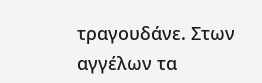τραγουδάνε. Στων αγγέλων τα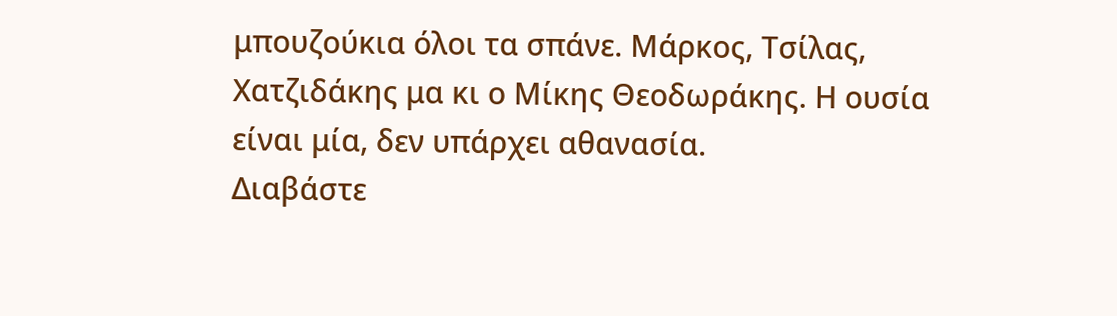μπουζούκια όλοι τα σπάνε. Μάρκος, Τσίλας, Χατζιδάκης μα κι ο Μίκης Θεοδωράκης. Η ουσία είναι μία, δεν υπάρχει αθανασία.
Διαβάστε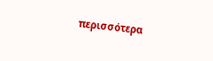περισσότερα